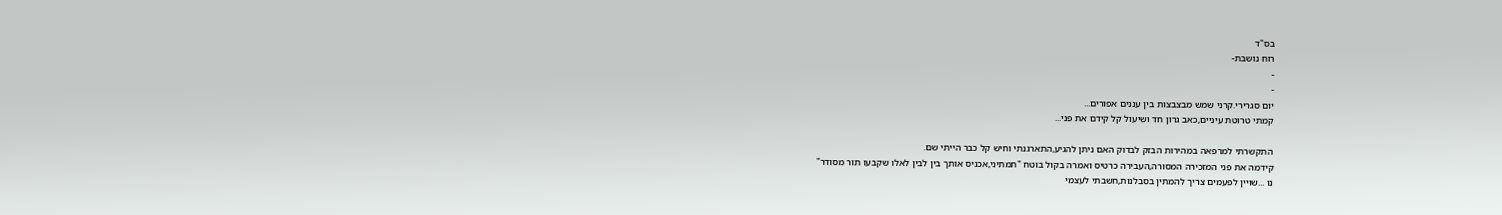בס"ד
רוח נושבת-
-
-
יום סגרירי.קרני שמש מבצבצות בין עננים אפורים...
קמתי טרוטת עיניים,כאב גרון חד ושיעול קל קידם את פני...

התקשרתי למרפאה במהירות הבזק לבדוק האם ניתן להגיע,התארגנתי וחיש קל כבר הייתי שם.
קידמה את פני המזכירה המסורה,העבירה כרטיס ואמרה בקול בוטח "תמתיני,אכניס אותך בין לבין לאלו שקבעו תור מסודר"
נו ...שויין לפעמים צריך להמתין בסבלנות,חשבתי לעצמי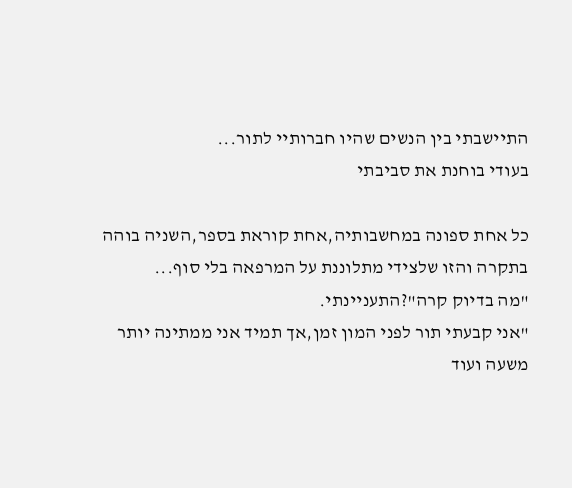התיישבתי בין הנשים שהיו חברותיי לתור...
בעודי בוחנת את סביבתי

כל אחת ספונה במחשבותיה,אחת קוראת בספר,השניה בוהה בתקרה והזו שלצידי מתלוננת על המרפאה בלי סוף...
"מה בדיוק קרה"?התעניינתי.
"אני קבעתי תור לפני המון זמן,אך תמיד אני ממתינה יותר משעה ועוד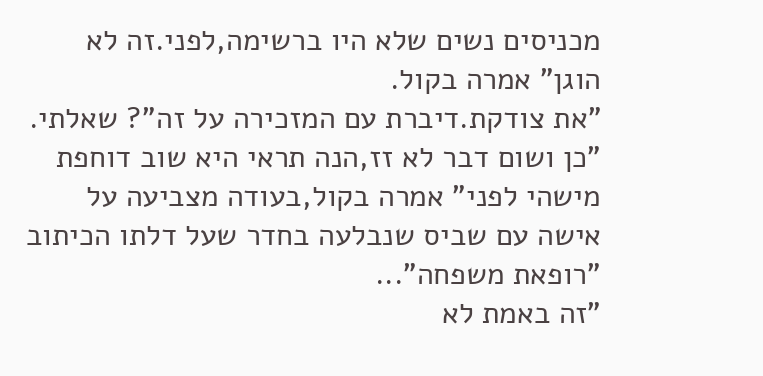מכניסים נשים שלא היו ברשימה,לפני.זה לא הוגן" אמרה בקול.
"את צודקת.דיברת עם המזכירה על זה"? שאלתי.
"כן ושום דבר לא זז,הנה תראי היא שוב דוחפת מישהי לפני" אמרה בקול,בעודה מצביעה על אישה עם שביס שנבלעה בחדר שעל דלתו הכיתוב "רופאת משפחה"...
"זה באמת לא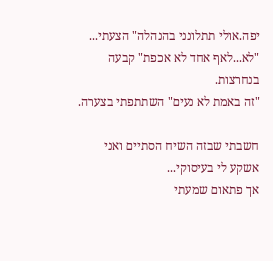יפה.אולי תתלונני בהנהלה" הצעתי...
"לא...לאף אחד לא אכפת" קבעה בנחרצות.
"זה באמת לא נעים" השתתפתי בצערה.

חשבתי שבזה השיח הסתיים ואני אשקע לי בעיסוקי...
אך פתאום שמעתי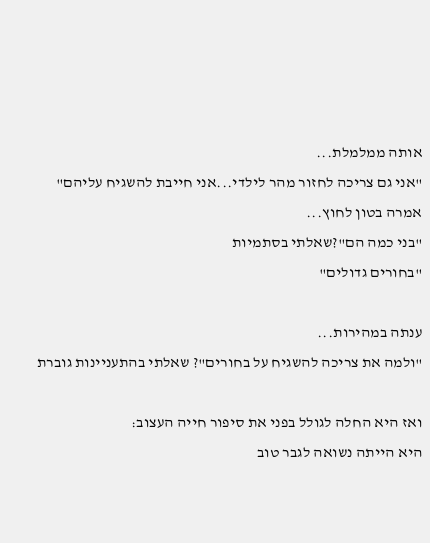אותה ממלמלת...
"אני גם צריכה לחזור מהר לילדי...אני חייבת להשגיח עליהם" אמרה בטון לחוץ...
"בני כמה הם"?שאלתי בסתמיות
"בחורים גדולים"

ענתה במהירות...
"ולמה את צריכה להשגיח על בחורים"? שאלתי בהתעניינות גוברת

ואז היא החלה לגולל בפני את סיפור חייה העצוב:
היא הייתה נשואה לגבר טוב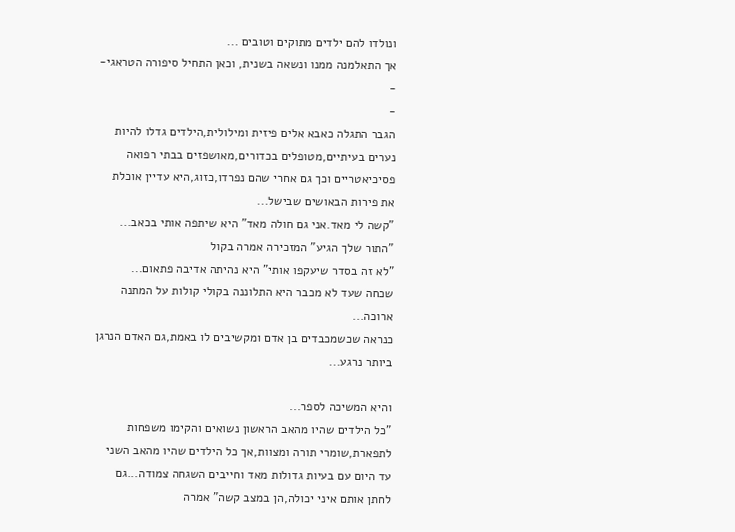ונולדו להם ילדים מתוקים וטובים ...
אך התאלמנה ממנו ונשאה בשנית, וכאן התחיל סיפורה הטראגי-
-
-
הגבר התגלה כאבא אלים פיזית ומילולית,הילדים גדלו להיות נערים בעיתיים,מטופלים בכדורים,מאושפזים בבתי רפואה פסיכיאטריים וכך גם אחרי שהם נפרדו,כזוג,היא עדיין אוכלת את פירות הבאושים שבישל...
"קשה לי מאד.אני גם חולה מאד" היא שיתפה אותי בכאב...
"התור שלך הגיע" המזכירה אמרה בקול
"לא זה בסדר שיעקפו אותי" היא נהיתה אדיבה פתאום...
שכחה שעד לא מכבר היא התלוננה בקולי קולות על המתנה ארוכה...
כנראה שכשמכבדים בן אדם ומקשיבים לו באמת,גם האדם הנרגן ביותר נרגע...

והיא המשיכה לספר...
"כל הילדים שהיו מהאב הראשון נשואים והקימו משפחות לתפארת,שומרי תורה ומצוות,אך כל הילדים שהיו מהאב השני עד היום עם בעיות גדולות מאד וחייבים השגחה צמודה...גם לחתן אותם איני יכולה,הן במצב קשה" אמרה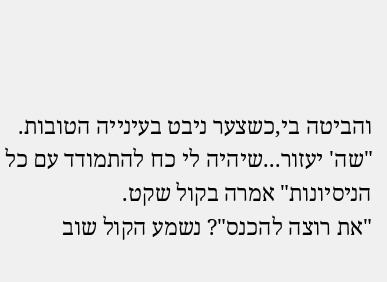והביטה בי,כשצער ניבט בעינייה הטובות.
"שה' יעזור...שיהיה לי כח להתמודד עם כל הניסיונות" אמרה בקול שקט.
"את רוצה להכנס"? נשמע הקול שוב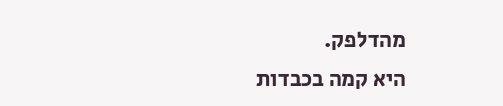מהדלפק.
היא קמה בכבדות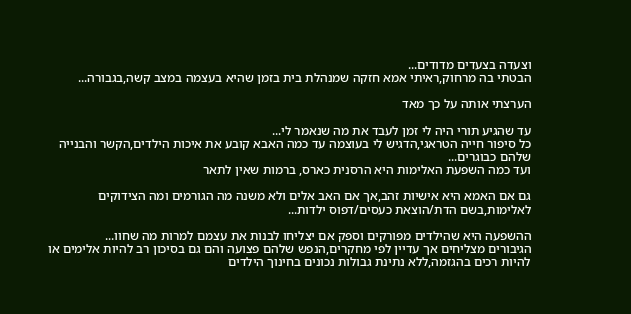וצעדה בצעדים מדודים...
הבטתי בה מרחוק,ראיתי אמא חזקה שמנהלת בית בזמן שהיא בעצמה במצב קשה,בגבורה...

הערצתי אותה על כך מאד

עד שהגיע תורי היה לי זמן לעבד את מה שנאמר לי...
כל סיפור חייה הטראגי,הדגיש לי בעוצמה עד כמה האבא קובע את איכות הילדים,הקשר והבנייה שלהם כבוגרים...
ועד כמה השפעת האלימות היא הרסנית כארס, ברמות שאין לתאר

גם אם האמא היא אישיות זהב,אך אם האב אלים ולא משנה מה הגורמים ומה הצידוקים לאלימות,בשם הדת/הוצאת כעסים/דפוס ילדות...

ההשפעה היא שהילדים מפורקים וספק אם יצליחו לבנות את עצמם למרות מה שחוו...
הגיבורים מצליחים אך עדיין לפי מחקרים,הנפש שלהם פצועה והם גם בסיכון רב להיות אלימים או להיות רכים בהגזמה,ללא נתינת גבולות נכונים בחינוך הילדים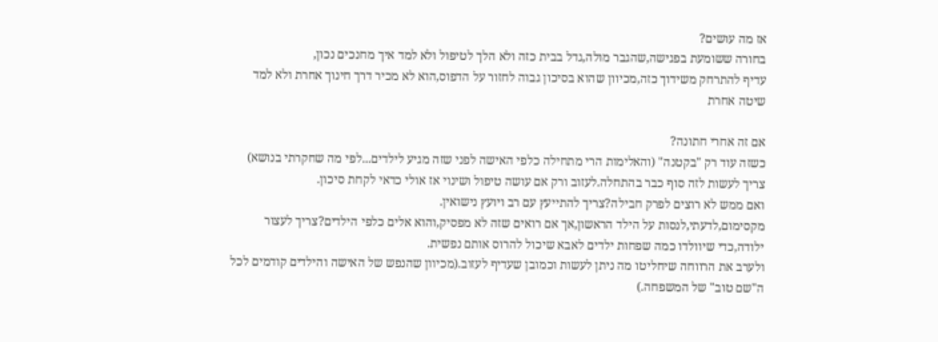אז מה עושים?
בחורה ששומעת בפגישה,שהגבר מולה,גדל בבית כזה ולא הלך לטיפול ולא למד איך מחנכים נכון,
עדיף להתרחק משידוך כזה,מכיוון שהוא בסיכון גבוה לחזור על הדפוס,הוא לא מכיר דרך חינוך אחרת ולא למד שיטה אחרת

אם זה אחרי חתונה?
כשזה עוד רק "בקטנה" (והאלימות הרי מתחילה כלפי האישה לפני שזה מגיע לילדים...לפי מה שחקרתי בנושא)
צריך לעשות לזה סוף כבר בהתחלה.לעזוב ורק אם עושה טיפול ושינוי אז אולי כדאי לקחת סיכון.
ואם ממש לא רוצים לפרק חבילה?צריך להתייעץ עם רב ויועץ נישואין.
מקסימום,לדעתי,לנסות על הילד הראשון,אך אם רואים שזה לא מפסיק,והוא אלים כלפי הילדים?צריך לעצור ילודה,כדי שיוולדו כמה שפחות ילדים לאבא שיכול להרוס אותם נפשית.
ולערב את הרווחה שיחליטו מה ניתן לעשות וכמובן שעדיף לעזוב.(מכיוון שהנפש של האישה והילדים קודמים לכל ה"שם טוב" של המשפחה.)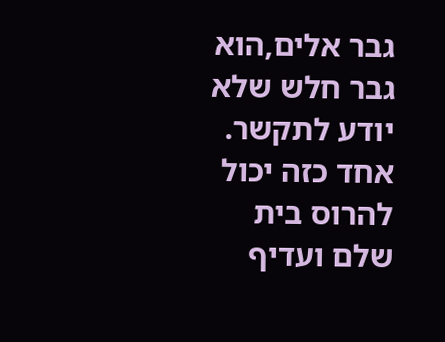גבר אלים,הוא גבר חלש שלא יודע לתקשר.
אחד כזה יכול להרוס בית שלם ועדיף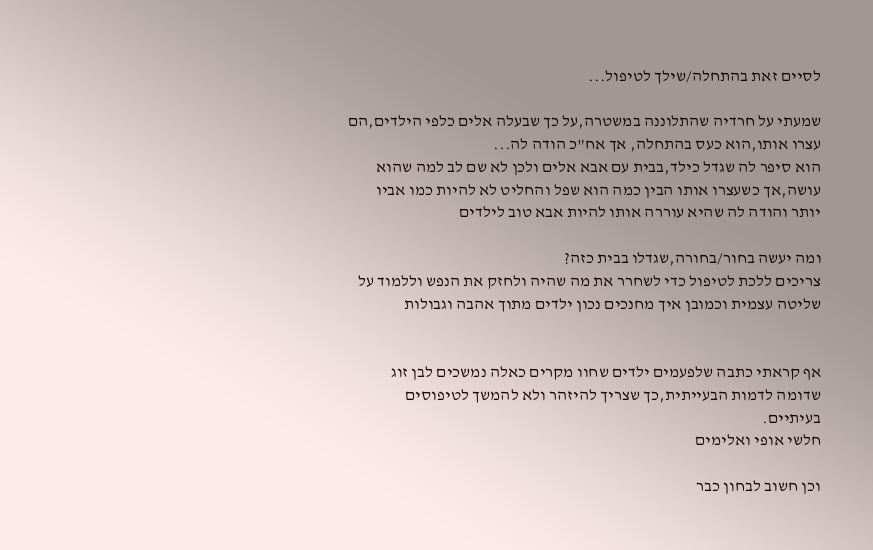לסיים זאת בהתחלה/שילך לטיפול...

שמעתי על חרדיה שהתלוננה במשטרה,על כך שבעלה אלים כלפי הילדים,הם עצרו אותו,הוא כעס בהתחלה, אך אח"כ הודה לה...
הוא סיפר לה שגדל כילד,בבית עם אבא אלים ולכן לא שם לב למה שהוא עושה,אך כשעצרו אותו הבין כמה הוא שפל והחליט לא להיות כמו אביו יותר והודה לה שהיא עוררה אותו להיות אבא טוב לילדים

ומה יעשה בחור/בחורה,שגדלו בבית כזה?
צריכים ללכת לטיפול כדי לשחרר את מה שהיה ולחזק את הנפש וללמוד על שליטה עצמית וכמובן איך מחנכים נכון ילדים מתוך אהבה וגבולות


אף קראתי כתבה שלפעמים ילדים שחוו מקרים כאלה נמשכים לבן זוג שדומה לדמות הבעייתית,כך שצריך להיזהר ולא להמשך לטיפוסים בעיתיים.
חלשי אופי ואלימים

וכן חשוב לבחון כבר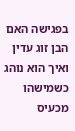בפגישה האם הבן זוג עדין ואיך הוא נוהג כשמישהו מכעיס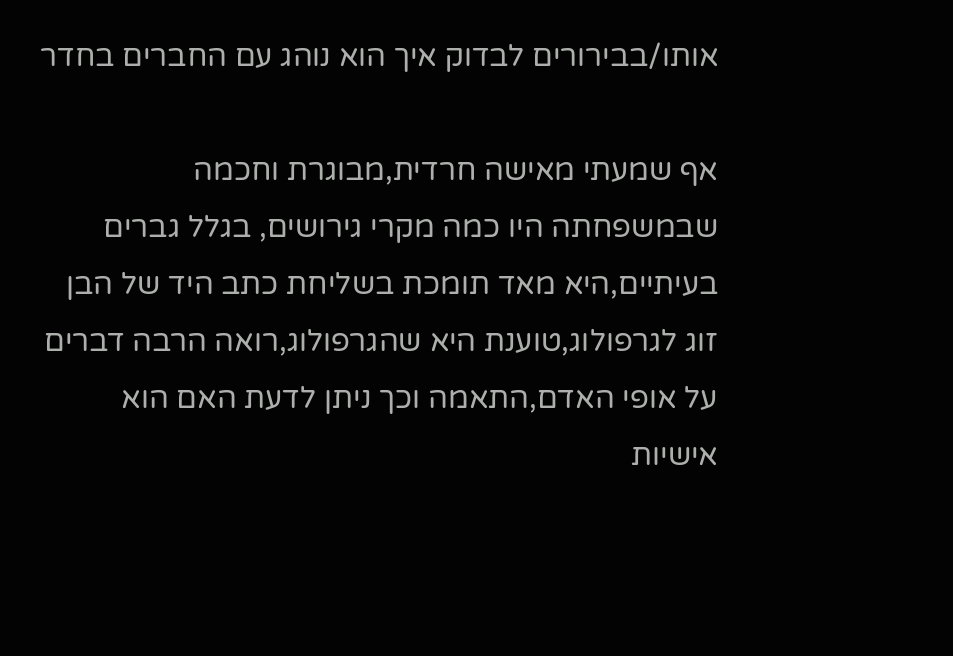אותו/בבירורים לבדוק איך הוא נוהג עם החברים בחדר

אף שמעתי מאישה חרדית,מבוגרת וחכמה שבמשפחתה היו כמה מקרי גירושים, בגלל גברים בעיתיים,היא מאד תומכת בשליחת כתב היד של הבן זוג לגרפולוג,טוענת היא שהגרפולוג,רואה הרבה דברים על אופי האדם,התאמה וכך ניתן לדעת האם הוא אישיות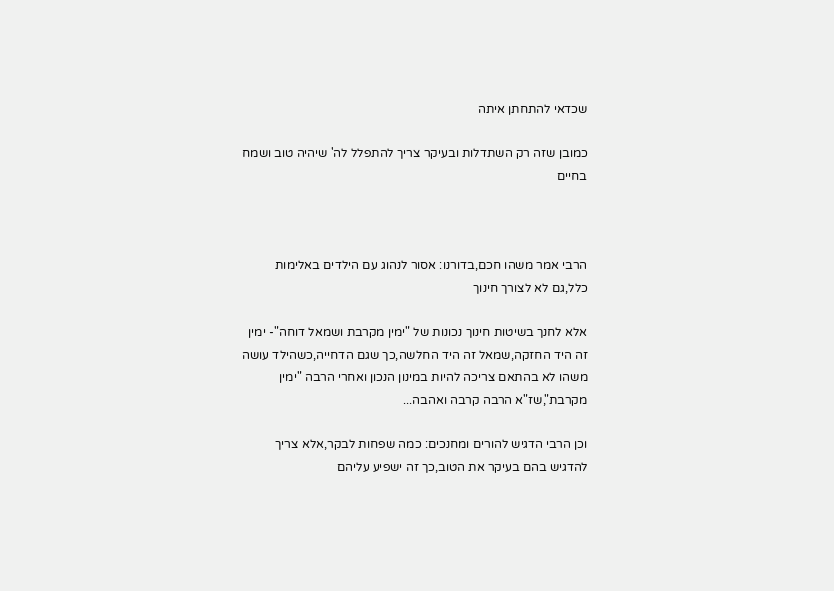שכדאי להתחתן איתה

כמובן שזה רק השתדלות ובעיקר צריך להתפלל לה' שיהיה טוב ושמח בחיים



הרבי אמר משהו חכם,בדורנו: אסור לנהוג עם הילדים באלימות כלל,גם לא לצורך חינוך

אלא לחנך בשיטות חינוך נכונות של "ימין מקרבת ושמאל דוחה"- ימין זה היד החזקה,שמאל זה היד החלשה,כך שגם הדחייה,כשהילד עושה משהו לא בהתאם צריכה להיות במינון הנכון ואחרי הרבה "ימין מקרבת",שז"א הרבה קרבה ואהבה...

וכן הרבי הדגיש להורים ומחנכים: כמה שפחות לבקר,אלא צריך להדגיש בהם בעיקר את הטוב,כך זה ישפיע עליהם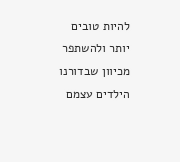להיות טובים יותר ולהשתפר
מכיוון שבדורנו הילדים עצמם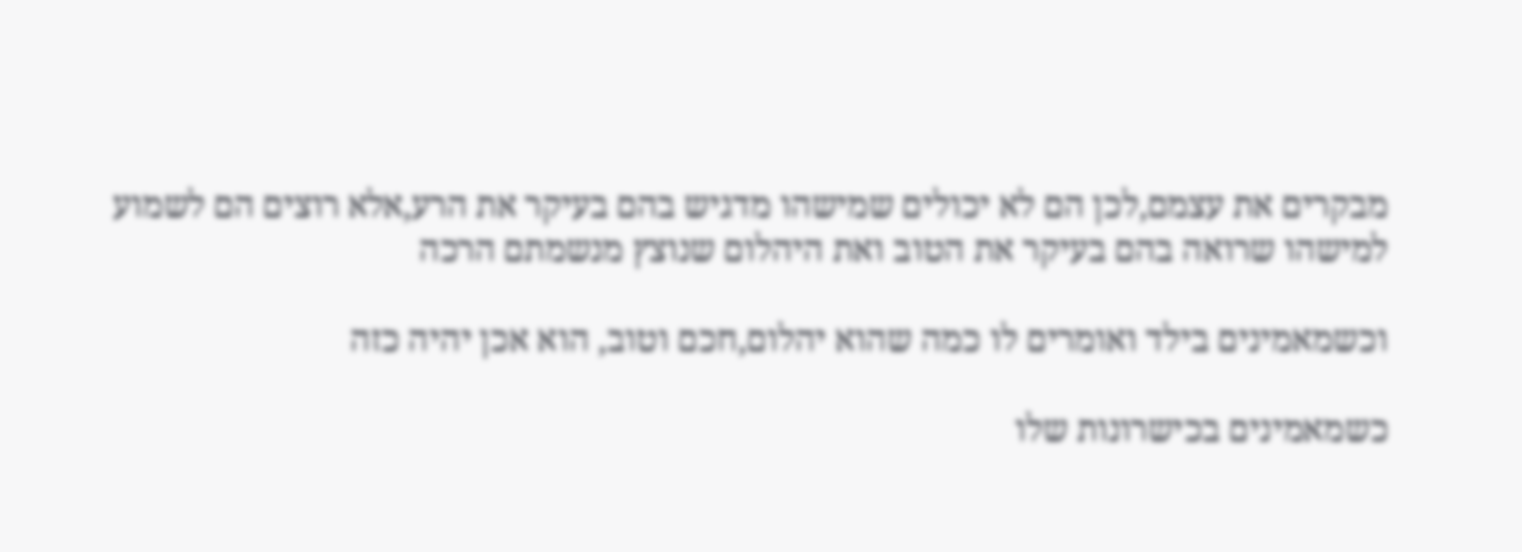מבקרים את עצמם,לכן הם לא יכולים שמישהו מדגיש בהם בעיקר את הרע,אלא רוצים הם לשמוע למישהו שרואה בהם בעיקר את הטוב ואת היהלום שנוצץ מנשמתם הרכה

וכשמאמינים בילד ואומרים לו כמה שהוא יהלום,חכם וטוב, הוא אכן יהיה כזה

כשמאמינים בכישרונות שלו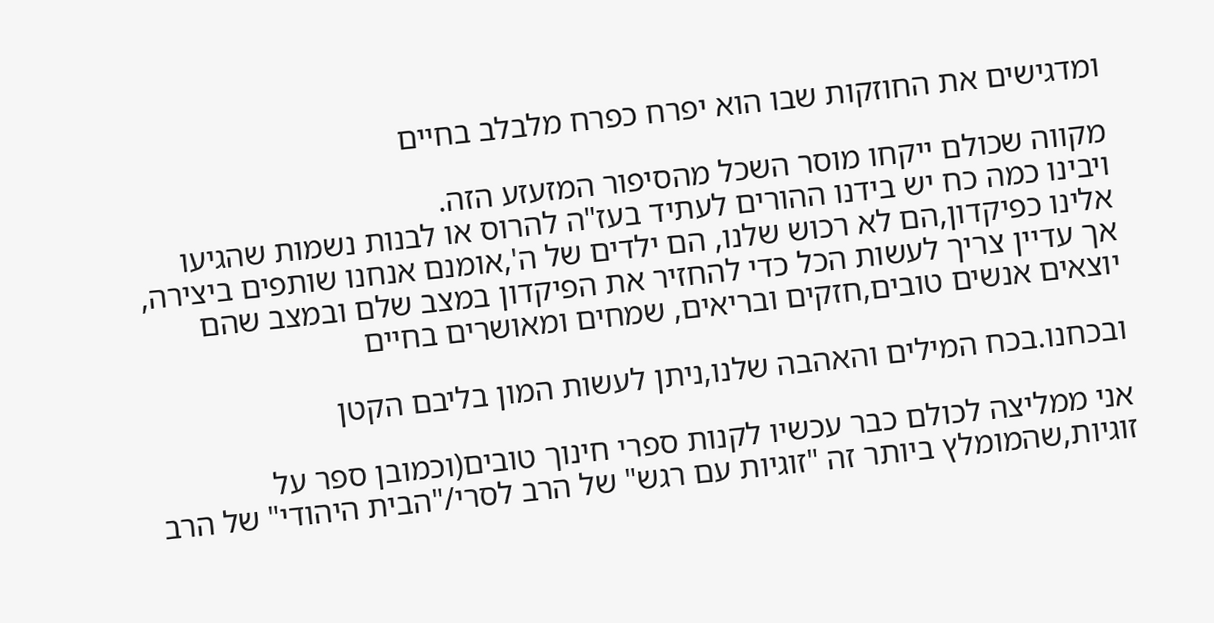ומדגישים את החוזקות שבו הוא יפרח כפרח מלבלב בחיים

מקווה שכולם ייקחו מוסר השכל מהסיפור המזעזע הזה.
ויבינו כמה כח יש בידנו ההורים לעתיד בעז"ה להרוס או לבנות נשמות שהגיעו אלינו כפיקדון,הם לא רכוש שלנו, הם ילדים של ה',אומנם אנחנו שותפים ביצירה, אך עדיין צריך לעשות הכל כדי להחזיר את הפיקדון במצב שלם ובמצב שהם יוצאים אנשים טובים,חזקים ובריאים, שמחים ומאושרים בחיים

ובכחנו.בכח המילים והאהבה שלנו,ניתן לעשות המון בליבם הקטן

אני ממליצה לכולם כבר עכשיו לקנות ספרי חינוך טובים(וכמובן ספר על זוגיות,שהמומלץ ביותר זה "זוגיות עם רגש" של הרב לסרי/"הבית היהודי" של הרב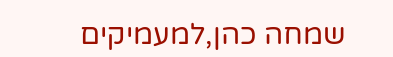שמחה כהן,למעמיקים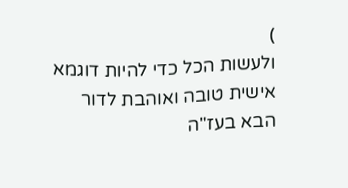)
ולעשות הכל כדי להיות דוגמא אישית טובה ואוהבת לדור הבא בעז"ה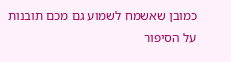כמובן שאשמח לשמוע גם מכם תובנות על הסיפור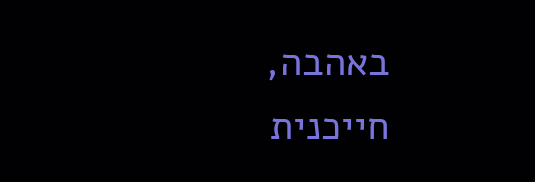באהבה,
חייכנית